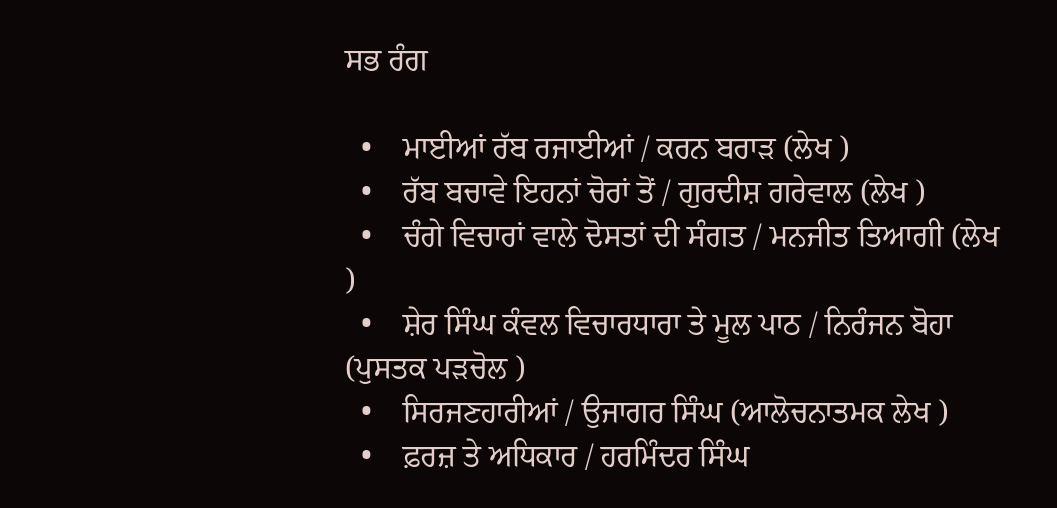ਸਭ ਰੰਗ

  •    ਮਾਈਆਂ ਰੱਬ ਰਜਾਈਆਂ / ਕਰਨ ਬਰਾੜ (ਲੇਖ )
  •    ਰੱਬ ਬਚਾਵੇ ਇਹਨਾਂ ਚੋਰਾਂ ਤੋਂ / ਗੁਰਦੀਸ਼ ਗਰੇਵਾਲ (ਲੇਖ )
  •    ਚੰਗੇ ਵਿਚਾਰਾਂ ਵਾਲੇ ਦੋਸਤਾਂ ਦੀ ਸੰਗਤ / ਮਨਜੀਤ ਤਿਆਗੀ (ਲੇਖ )
  •    ਸ਼ੇਰ ਸਿੰਘ ਕੰਵਲ ਵਿਚਾਰਧਾਰਾ ਤੇ ਮੂਲ ਪਾਠ / ਨਿਰੰਜਨ ਬੋਹਾ (ਪੁਸਤਕ ਪੜਚੋਲ )
  •    ਸਿਰਜਣਹਾਰੀਆਂ / ਉਜਾਗਰ ਸਿੰਘ (ਆਲੋਚਨਾਤਮਕ ਲੇਖ )
  •    ਫ਼ਰਜ਼ ਤੇ ਅਧਿਕਾਰ / ਹਰਮਿੰਦਰ ਸਿੰਘ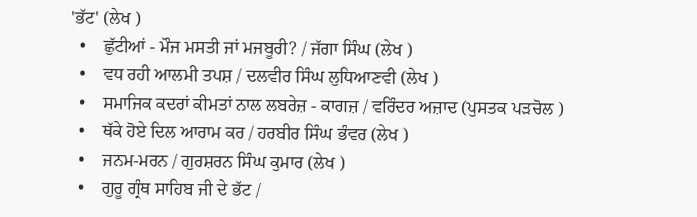'ਭੱਟ' (ਲੇਖ )
  •    ਛੁੱਟੀਆਂ - ਮੌਜ ਮਸਤੀ ਜਾਂ ਮਜਬੂਰੀ? / ਜੱਗਾ ਸਿੰਘ (ਲੇਖ )
  •    ਵਧ ਰਹੀ ਆਲਮੀ ਤਪਸ਼ / ਦਲਵੀਰ ਸਿੰਘ ਲੁਧਿਆਣਵੀ (ਲੇਖ )
  •    ਸਮਾਜਿਕ ਕਦਰਾਂ ਕੀਮਤਾਂ ਨਾਲ ਲਬਰੇਜ਼ - ਕਾਗਜ਼ / ਵਰਿੰਦਰ ਅਜ਼ਾਦ (ਪੁਸਤਕ ਪੜਚੋਲ )
  •    ਥੱਕੇ ਹੋਏ ਦਿਲ ਆਰਾਮ ਕਰ / ਹਰਬੀਰ ਸਿੰਘ ਭੰਵਰ (ਲੇਖ )
  •    ਜਨਮ-ਮਰਨ / ਗੁਰਸ਼ਰਨ ਸਿੰਘ ਕੁਮਾਰ (ਲੇਖ )
  •    ਗੁਰੂ ਗ੍ਰੰਥ ਸਾਹਿਬ ਜੀ ਦੇ ਭੱਟ /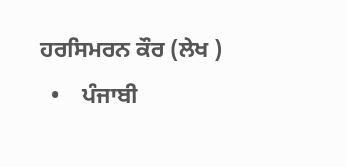ਹਰਸਿਮਰਨ ਕੌਰ (ਲੇਖ )
  •    ਪੰਜਾਬੀ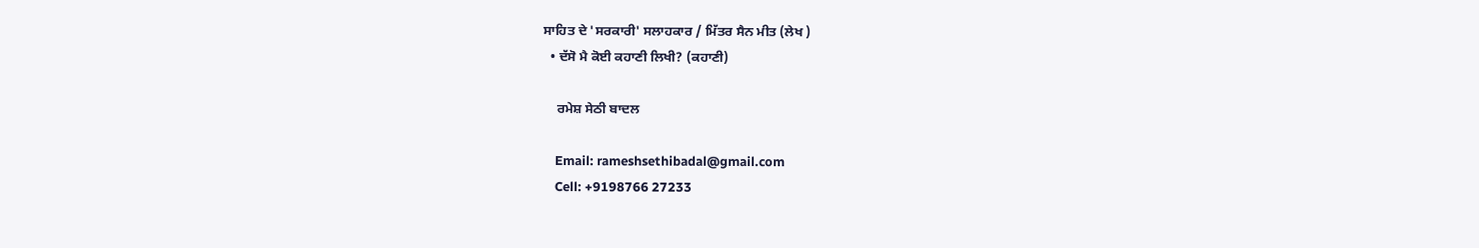ਸਾਹਿਤ ਦੇ 'ਸਰਕਾਰੀ' ਸਲਾਹਕਾਰ / ਮਿੱਤਰ ਸੈਨ ਮੀਤ (ਲੇਖ )
  • ਦੱਸੋ ਮੈ ਕੋਈ ਕਹਾਣੀ ਲਿਖੀ? (ਕਹਾਣੀ)

    ਰਮੇਸ਼ ਸੇਠੀ ਬਾਦਲ

    Email: rameshsethibadal@gmail.com
    Cell: +9198766 27233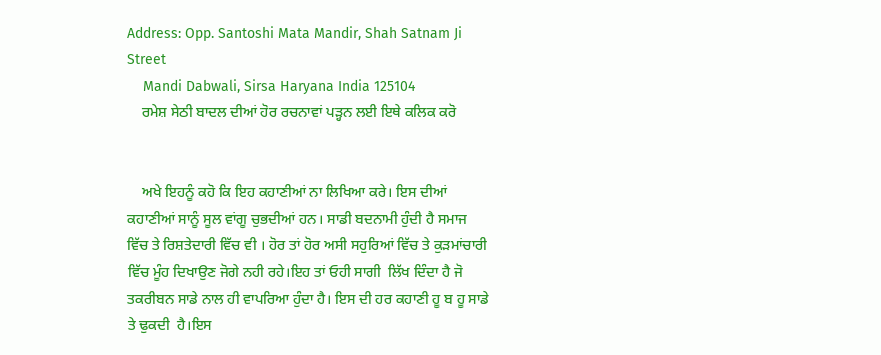Address: Opp. Santoshi Mata Mandir, Shah Satnam Ji Street
    Mandi Dabwali, Sirsa Haryana India 125104
    ਰਮੇਸ਼ ਸੇਠੀ ਬਾਦਲ ਦੀਆਂ ਹੋਰ ਰਚਨਾਵਾਂ ਪੜ੍ਹਨ ਲਈ ਇਥੇ ਕਲਿਕ ਕਰੋ


    ਅਖੇ ਇਹਨੂੰ ਕਹੋ ਕਿ ਇਹ ਕਹਾਣੀਆਂ ਨਾ ਲਿਖਿਆ ਕਰੇ। ਇਸ ਦੀਆਂ ਕਹਾਣੀਆਂ ਸਾਨੂੰ ਸੂਲ ਵਾਂਗੂ ਚੁਭਦੀਆਂ ਹਨ। ਸਾਡੀ ਬਦਨਾਮੀ ਹੁੰਦੀ ਹੈ ਸਮਾਜ ਵਿੱਚ ਤੇ ਰਿਸ਼ਤੇਦਾਰੀ ਵਿੱਚ ਵੀ । ਹੋਰ ਤਾਂ ਹੋਰ ਅਸੀ ਸਹੁਰਿਆਂ ਵਿੱਚ ਤੇ ਕੁੜਮਾਂਚਾਰੀ  ਵਿੱਚ ਮੂੰਹ ਦਿਖਾਉਣ ਜੋਗੇ ਨਹੀ ਰਹੇ।ਇਹ ਤਾਂ ਓਹੀ ਸਾਗੀ  ਲਿੱਖ ਦਿੰਦਾ ਹੈ ਜੋ ਤਕਰੀਬਨ ਸਾਡੇ ਨਾਲ ਹੀ ਵਾਪਰਿਆ ਹੁੰਦਾ ਹੈ। ਇਸ ਦੀ ਹਰ ਕਹਾਣੀ ਹੂ ਬ ਹੂ ਸਾਡੇ ਤੇ ਢੁਕਦੀ  ਹੈ।ਇਸ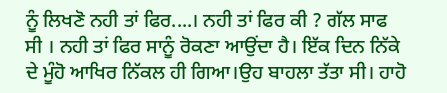ਨੂੰ ਲਿਖਣੋ ਨਹੀ ਤਾਂ ਫਿਰ....। ਨਹੀ ਤਾਂ ਫਿਰ ਕੀ ? ਗੱਲ ਸਾਫ ਸੀ । ਨਹੀ ਤਾਂ ਫਿਰ ਸਾਨੂੰ ਰੋਕਣਾ ਆਉਂਦਾ ਹੈ। ਇੱਕ ਦਿਨ ਨਿੱਕੇ ਦੇ ਮੂੰਹੋ ਆਖਿਰ ਨਿੱਕਲ ਹੀ ਗਿਆ।ਉਹ ਬਾਹਲਾ ਤੱਤਾ ਸੀ। ਹਾਹੋ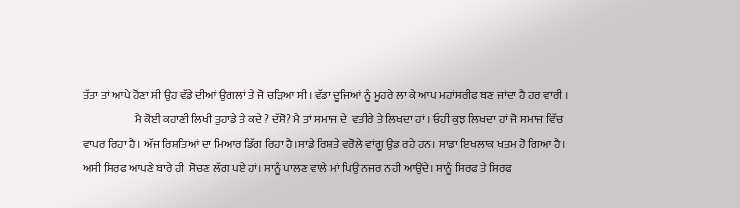ਤੱਤਾ ਤਾਂ ਆਪੇ ਹੋਣਾ ਸੀ ਉਹ ਵੱਡੇ ਦੀਆਂ ਉਗਲਾਂ ਤੇ ਜੋ ਚੜਿਆ ਸੀ। ਵੱਡਾ ਦੂਜਿਆਂ ਨੂੰ ਮੂਹਰੇ ਲਾ ਕੇ ਆਪ ਮਹਾਂਸਰੀਫ ਬਣ ਜਾਂਦਾ ਹੈ ਹਰ ਵਾਰੀ ।
                       ਮੈ ਕੋਈ ਕਹਾਣੀ ਲਿਖੀ ਤੁਹਾਡੇ ਤੇ ਕਦੇ ? ਦੱਸੋ? ਮੈ ਤਾਂ ਸਮਾਜ ਦੇ  ਵਤੀਰੇ ਤੇ ਲਿਖਦਾ ਹਾਂ । ਓਹੀ ਕੁਝ ਲਿਖਦਾ ਹਾਂ ਜੋ ਸਮਾਜ ਵਿੱਚ ਵਾਪਰ ਰਿਹਾ ਹੈ। ਅੱਜ ਰਿਸ਼ਤਿਆਂ ਦਾ ਮਿਆਰ ਡਿੱਗ ਰਿਹਾ ਹੈ।ਸਾਡੇ ਰਿਸ਼ਤੇ ਵਰੋਲੇ ਵਾਂਗੂ ਉਡ ਰਹੇ ਹਨ। ਸਾਡਾ ਇਖਲਾਕ ਖਤਮ ਹੋ ਗਿਆ ਹੈ। ਅਸੀ ਸਿਰਫ ਆਪਣੇ ਬਾਰੇ ਹੀ  ਸੋਚਣ ਲੱਗ ਪਏ ਹਾਂ। ਸਾਨੂੰ ਪਾਲਣ ਵਾਲੇ ਮਾਂ ਪਿਉ ਨਜਰ ਨਹੀ ਆਉਂਦੇ। ਸਾਨੂੰ ਸਿਰਫ ਤੇ ਸਿਰਫ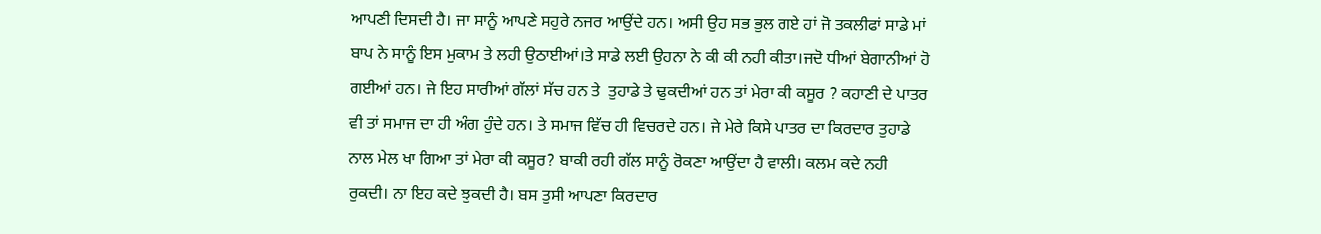ਆਪਣੀ ਦਿਸਦੀ ਹੈ। ਜਾ ਸਾਨੂੰ ਆਪਣੇ ਸਹੁਰੇ ਨਜਰ ਆਉਂਦੇ ਹਨ। ਅਸੀ ਉਹ ਸਭ ਭੁਲ ਗਏ ਹਾਂ ਜੋ ਤਕਲੀਫਾਂ ਸਾਡੇ ਮਾਂ ਬਾਪ ਨੇ ਸਾਨੂੰ ਇਸ ਮੁਕਾਮ ਤੇ ਲਹੀ ਉਠਾਈਆਂ।ਤੇ ਸਾਡੇ ਲਈ ਉਹਨਾ ਨੇ ਕੀ ਕੀ ਨਹੀ ਕੀਤਾ।ਜਦੋ ਧੀਆਂ ਬੇਗਾਨੀਆਂ ਹੋ ਗਈਆਂ ਹਨ। ਜੇ ਇਹ ਸਾਰੀਆਂ ਗੱਲਾਂ ਸੱਚ ਹਨ ਤੇ  ਤੁਹਾਡੇ ਤੇ ਢੁਕਦੀਆਂ ਹਨ ਤਾਂ ਮੇਰਾ ਕੀ ਕਸੂਰ ? ਕਹਾਣੀ ਦੇ ਪਾਤਰ ਵੀ ਤਾਂ ਸਮਾਜ ਦਾ ਹੀ ਅੰਗ ਹੁੰਦੇ ਹਨ। ਤੇ ਸਮਾਜ ਵਿੱਚ ਹੀ ਵਿਚਰਦੇ ਹਨ। ਜੇ ਮੇਰੇ ਕਿਸੇ ਪਾਤਰ ਦਾ ਕਿਰਦਾਰ ਤੁਹਾਡੇ ਨਾਲ ਮੇਲ ਖਾ ਗਿਆ ਤਾਂ ਮੇਰਾ ਕੀ ਕਸੂਰ? ਬਾਕੀ ਰਹੀ ਗੱਲ ਸਾਨੂੰ ਰੋਕਣਾ ਆਉਂਦਾ ਹੈ ਵਾਲੀ। ਕਲਮ ਕਦੇ ਨਹੀ ਰੁਕਦੀ। ਨਾ ਇਹ ਕਦੇ ਝੁਕਦੀ ਹੈ। ਬਸ ਤੁਸੀ ਆਪਣਾ ਕਿਰਦਾਰ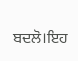ਬਦਲੋ।ਇਹ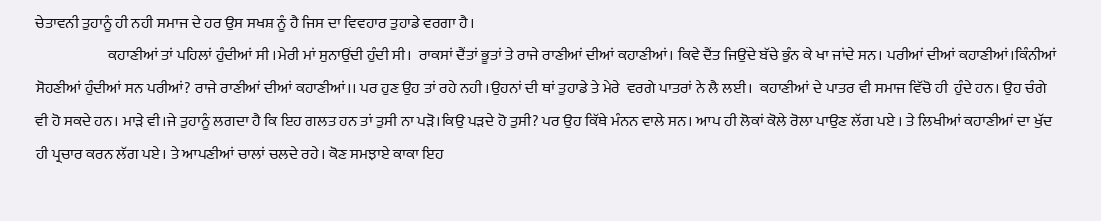ਚੇਤਾਵਨੀ ਤੁਹਾਨੂੰ ਹੀ ਨਹੀ ਸਮਾਜ ਦੇ ਹਰ ਉਸ ਸਖਸ਼ ਨੂੰ ਹੈ ਜਿਸ ਦਾ ਵਿਵਹਾਰ ਤੁਹਾਡੇ ਵਰਗਾ ਹੈ।
                        ਕਹਾਣੀਆਂ ਤਾਂ ਪਹਿਲਾਂ ਹੁੰਦੀਆਂ ਸੀ ।ਮੇਰੀ ਮਾਂ ਸੁਨਾਉਂਦੀ ਹੁੰਦੀ ਸੀ।  ਰਾਕਸਾਂ ਦੈਂਤਾਂ ਭੂਤਾਂ ਤੇ ਰਾਜੇ ਰਾਣੀਆਂ ਦੀਆਂ ਕਹਾਣੀਆਂ। ਕਿਵੇ ਦੈਂਤ ਜਿਉਂਦੇ ਬੱਚੇ ਭੁੰਨ ਕੇ ਖਾ ਜਾਂਦੇ ਸਨ। ਪਰੀਆਂ ਦੀਆਂ ਕਹਾਣੀਆਂ।ਕਿੰਨੀਆਂ ਸੋਹਣੀਆਂ ਹੁੰਦੀਆਂ ਸਨ ਪਰੀਆਂ? ਰਾਜੇ ਰਾਣੀਆਂ ਦੀਆਂ ਕਹਾਣੀਆਂ।। ਪਰ ਹੁਣ ਉਹ ਤਾਂ ਰਹੇ ਨਹੀ ।ਉਹਨਾਂ ਦੀ ਥਾਂ ਤੁਹਾਡੇ ਤੇ ਮੇਰੇ  ਵਰਗੇ ਪਾਤਰਾਂ ਨੇ ਲੈ ਲਈ।  ਕਹਾਣੀਆਂ ਦੇ ਪਾਤਰ ਵੀ ਸਮਾਜ ਵਿੱਚੋ ਹੀ  ਹੁੰਦੇ ਹਨ। ਉਹ ਚੰਗੇ ਵੀ ਹੋ ਸਕਦੇ ਹਨ। ਮਾੜੇ ਵੀ।ਜੇ ਤੁਹਾਨੂੰ ਲਗਦਾ ਹੈ ਕਿ ਇਹ ਗਲਤ ਹਨ ਤਾਂ ਤੁਸੀ ਨਾ ਪੜੋ।ਕਿਉ ਪੜਦੇ ਹੋ ਤੁਸੀ? ਪਰ ਉਹ ਕਿੱਥੇ ਮੰਨਨ ਵਾਲੇ ਸਨ। ਆਪ ਹੀ ਲੋਕਾਂ ਕੋਲੇ ਰੋਲਾ ਪਾਉਣ ਲੱਗ ਪਏ । ਤੇ ਲਿਖੀਆਂ ਕਹਾਣੀਆਂ ਦਾ ਖੁੱਦ ਹੀ ਪ੍ਰਚਾਰ ਕਰਨ ਲੱਗ ਪਏ। ਤੇ ਆਪਣੀਆਂ ਚਾਲਾਂ ਚਲਦੇ ਰਹੇ। ਕੋਣ ਸਮਝਾਏ ਕਾਕਾ ਇਹ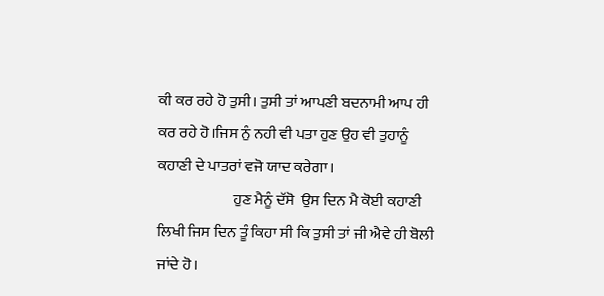ਕੀ ਕਰ ਰਹੇ ਹੋ ਤੁਸੀ। ਤੁਸੀ ਤਾਂ ਆਪਣੀ ਬਦਨਾਮੀ ਆਪ ਹੀ ਕਰ ਰਹੇ ਹੋ।ਜਿਸ ਨੁੰ ਨਹੀ ਵੀ ਪਤਾ ਹੁਣ ਉਹ ਵੀ ਤੁਹਾਨੂੰ ਕਹਾਣੀ ਦੇ ਪਾਤਰਾਂ ਵਜੋ ਯਾਦ ਕਰੇਗਾ।
                         ਹੁਣ ਮੈਨੂੰ ਦੱਸੋ  ਉਸ ਦਿਨ ਮੈ ਕੋਈ ਕਹਾਣੀ ਲਿਖੀ ਜਿਸ ਦਿਨ ਤੂੰ ਕਿਹਾ ਸੀ ਕਿ ਤੁਸੀ ਤਾਂ ਜੀ ਐਵੇ ਹੀ ਬੋਲੀ ਜਾਂਦੇ ਹੋ।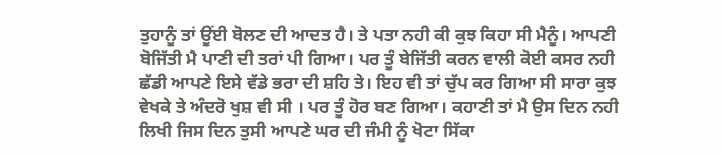ਤੁਹਾਨੂੰ ਤਾਂ ਊਂਈ ਬੋਲਣ ਦੀ ਆਦਤ ਹੈ। ਤੇ ਪਤਾ ਨਹੀ ਕੀ ਕੁਝ ਕਿਹਾ ਸੀ ਮੈਨੂੰ। ਆਪਣੀ ਬੋਜਿੱਤੀ ਮੈ ਪਾਣੀ ਦੀ ਤਰਾਂ ਪੀ ਗਿਆ। ਪਰ ਤੂੰ ਬੇਜਿੱਤੀ ਕਰਨ ਵਾਲੀ ਕੋਈ ਕਸਰ ਨਹੀ ਛੱਡੀ ਆਪਣੇ ਇਸੇ ਵੱਡੇ ਭਰਾ ਦੀ ਸ਼ਹਿ ਤੇ। ਇਹ ਵੀ ਤਾਂ ਚੁੱਪ ਕਰ ਗਿਆ ਸੀ ਸਾਰਾ ਕੁਝ ਵੇਖਕੇ ਤੇ ਅੰਦਰੋ ਖੁਸ਼ ਵੀ ਸੀ । ਪਰ ਤੂੰ ਹੋਰ ਬਣ ਗਿਆ। ਕਹਾਣੀ ਤਾਂ ਮੈ ਉਸ ਦਿਨ ਨਹੀ ਲਿਖੀ ਜਿਸ ਦਿਨ ਤੁਸੀ ਆਪਣੇ ਘਰ ਦੀ ਜੰਮੀ ਨੂੰ ਖੋਟਾ ਸਿੱਕਾ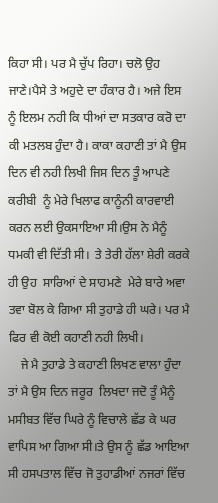ਕਿਹਾ ਸੀ। ਪਰ ਮੈ ਚੁੱਪ ਰਿਹਾ। ਚਲੋ ਉਹ ਜਾਣੇ।ਪੈਸੇ ਤੇ ਅਹੁਦੇ ਦਾ ਹੰਕਾਰ ਹੈ। ਅਜੇ ਇਸ ਨੂੰ ਇਲਮ ਨਹੀ ਕਿ ਧੀਆਂ ਦਾ ਸਤਕਾਰ ਕਰੋ ਦਾ ਕੀ ਮਤਲਬ ਹੁੰਦਾ ਹੈ। ਕਾਕਾ ਕਹਾਣੀ ਤਾਂ ਮੈ ਉਸ ਦਿਨ ਵੀ ਨਹੀ ਲਿਖੀ ਜਿਸ ਦਿਨ ਤੂੰ ਆਪਣੇ ਕਰੀਬੀ  ਨੂੰ ਮੇਰੇ ਖਿਲਾਫ ਕਾਨੂੰਨੀ ਕਾਰਵਾਈ ਕਰਨ ਲਈ ਉਕਸਾਇਆ ਸੀ।ਉਸ ਨੇ ਮੈਨੂੰ ਧਮਕੀ ਵੀ ਦਿੱਤੀ ਸੀ।  ਤੇ ਤੇਰੀ ਹੱਲਾ ਸ਼ੇਰੀ ਕਰਕੇ ਹੀ ਉਹ  ਸਾਰਿਆਂ ਦੇ ਸਾਹਮਣੇ  ਮੇਰੇ ਬਾਰੇ ਅਵਾ ਤਵਾ ਬੋਲ ਕੇ ਗਿਆ ਸੀ ਤੁਹਾਡੇ ਹੀ ਘਰੇ। ਪਰ ਮੈ ਫਿਰ ਵੀ ਕੋਈ ਕਹਾਣੀ ਨਹੀ ਲਿਖੀ।
    ਜੇ ਮੈ ਤੁਹਾਡੇ ਤੇ ਕਹਾਣੀ ਲਿਖਣ ਵਾਲਾ ਹੁੰਦਾ ਤਾਂ ਮੈ ਉਸ ਦਿਨ ਜਰੂਰ  ਲਿਖਦਾ ਜਦੋ ਤੂੰ ਮੈਨੂੰ ਮਸੀਬਤ ਵਿੱਚ ਘਿਰੇ ਨੂੰ ਵਿਚਾਲੇ ਛੱਡ ਕੇ ਘਰ ਵਾਪਿਸ ਆ ਗਿਆ ਸੀ।ਤੇ ਉਸ ਨੂੰ ਛੱਡ ਆਇਆ  ਸੀ ਹਸਪਤਾਲ ਵਿੱਚ ਜੋ ਤੁਹਾਡੀਆਂ ਨਜਰਾਂ ਵਿੱਚ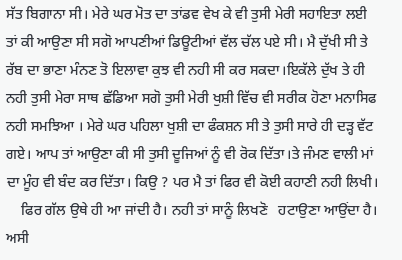ਸੱਤ ਬਿਗਾਨਾ ਸੀ। ਮੇਰੇ ਘਰ ਮੋਤ ਦਾ ਤਾਂਡਵ ਵੇਖ ਕੇ ਵੀ ਤੁਸੀ ਮੇਰੀ ਸਹਾਇਤਾ ਲਈ ਤਾਂ ਕੀ ਆਉਣਾ ਸੀ ਸਗੋ ਆਪਣੀਆਂ ਡਿਊਟੀਆਂ ਵੱਲ ਚੱਲ ਪਏ ਸੀ। ਮੈ ਦੁੱਖੀ ਸੀ ਤੇ ਰੱਬ ਦਾ ਭਾਣਾ ਮੰਨਣ ਤੋ ਇਲਾਵਾ ਕੁਝ ਵੀ ਨਹੀ ਸੀ ਕਰ ਸਕਦਾ।ਇਕੱਲੇ ਦੁੱਖ ਤੇ ਹੀ ਨਹੀ ਤੁਸੀ ਮੇਰਾ ਸਾਥ ਛੱਡਿਆ ਸਗੋ ਤੁਸੀ ਮੇਰੀ ਖੁਸ਼ੀ ਵਿੱਚ ਵੀ ਸਰੀਕ ਹੋਣਾ ਮਨਾਸਿਫ ਨਹੀ ਸਮਝਿਆ । ਮੇਰੇ ਘਰ ਪਹਿਲਾ ਖੁਸ਼ੀ ਦਾ ਫੰਕਸ਼ਨ ਸੀ ਤੇ ਤੁਸੀ ਸਾਰੇ ਹੀ ਦੜ੍ਹ ਵੱਟ ਗਏ। ਆਪ ਤਾਂ ਆਉਣਾ ਕੀ ਸੀ ਤੁਸੀ ਦੂਜਿਆਂ ਨੂੰ ਵੀ ਰੋਕ ਦਿੱਤਾ।ਤੇ ਜੰਮਣ ਵਾਲੀ ਮਾਂ ਦਾ ਮੂੰਹ ਵੀ ਬੰਦ ਕਰ ਦਿੱਤਾ। ਕਿਉ ? ਪਰ ਮੈ ਤਾਂ ਫਿਰ ਵੀ ਕੋਈ ਕਹਾਣੀ ਨਹੀ ਲਿਖੀ।
    ਫਿਰ ਗੱਲ ਉਥੇ ਹੀ ਆ ਜਾਂਦੀ ਹੈ। ਨਹੀ ਤਾਂ ਸਾਨੂੰ ਲਿਖਣੋ   ਹਟਾਉਣਾ ਆਉਂਦਾ ਹੈ। ਅਸੀ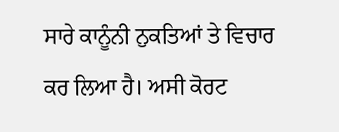ਸਾਰੇ ਕਾਨੂੰਨੀ ਨੁਕਤਿਆਂ ਤੇ ਵਿਚਾਰ ਕਰ ਲਿਆ ਹੈ। ਅਸੀ ਕੋਰਟ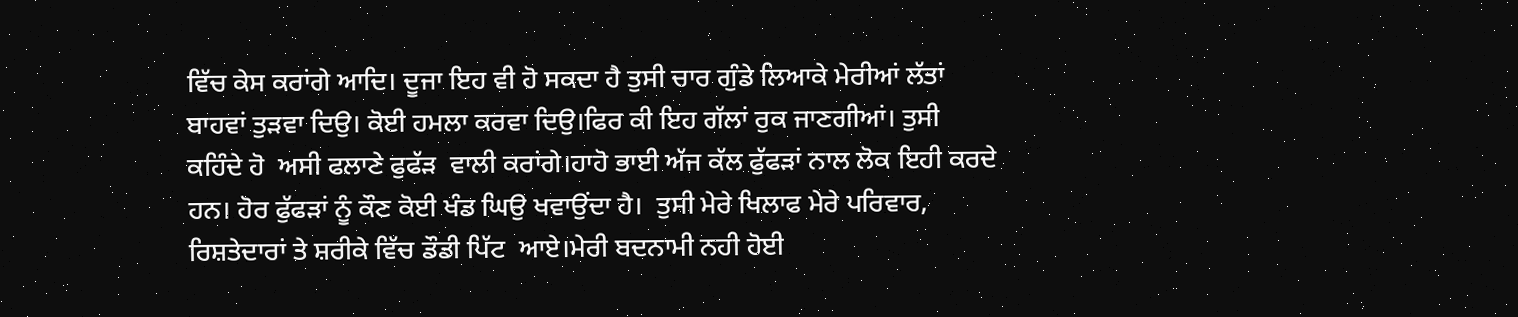ਵਿੱਚ ਕੇਸ ਕਰਾਂਗੇ ਆਦਿ। ਦੂਜਾ ਇਹ ਵੀ ਹੋ ਸਕਦਾ ਹੈ ਤੁਸੀ ਚਾਰ ਗੁੰਡੇ ਲਿਆਕੇ ਮੇਰੀਆਂ ਲੱਤਾਂ ਬਾਹਵਾਂ ਤੁੜਵਾ ਦਿਉ। ਕੋਈ ਹਮਲਾ ਕਰਵਾ ਦਿਉ।ਫਿਰ ਕੀ ਇਹ ਗੱਲਾਂ ਰੁਕ ਜਾਣਗੀਆਂ। ਤੁਸੀ ਕਹਿੰਦੇ ਹੋ  ਅਸੀ ਫਲਾਣੇ ਫੁਫੱੜ  ਵਾਲੀ ਕਰਾਂਗੇ।ਹਾਹੋ ਭਾਈ ਅੱਜ ਕੱਲ ਫੁੱਫੜਾਂ ਨਾਲ ਲੋਕ ਇਹੀ ਕਰਦੇ ਹਨ। ਹੋਰ ਫੁੱਫੜਾਂ ਨੂੰ ਕੌਣ ਕੋਈ ਖੰਡ ਘਿਉ ਖਵਾਉਂਦਾ ਹੈ।  ਤੁਸੀ ਮੇਰੇ ਖਿਲਾਫ ਮੇਰੇ ਪਰਿਵਾਰ, ਰਿਸ਼ਤੇਦਾਰਾਂ ਤੇ ਸ਼ਰੀਕੇ ਵਿੱਚ ਡੌਡੀ ਪਿੱਟ  ਆਏ।ਮੇਰੀ ਬਦਨਾਮੀ ਨਹੀ ਹੋਈ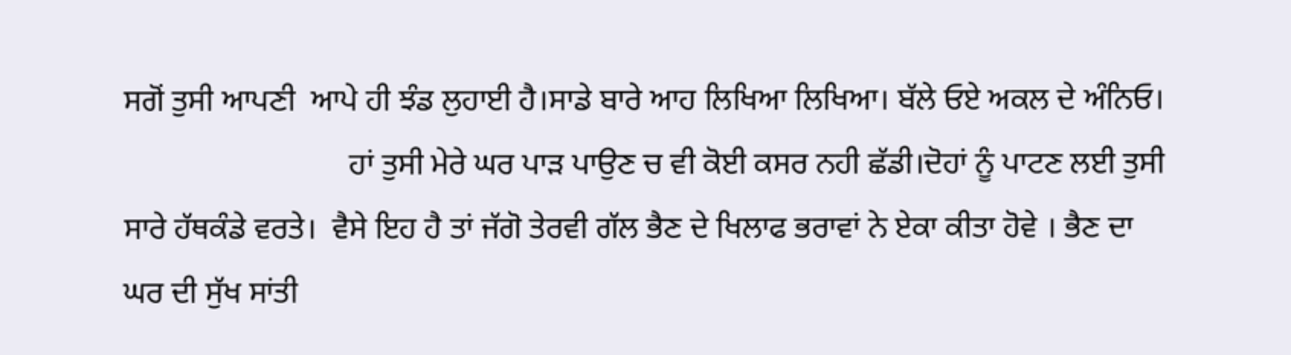ਸਗੋਂ ਤੁਸੀ ਆਪਣੀ  ਆਪੇ ਹੀ ਝੰਡ ਲੁਹਾਈ ਹੈ।ਸਾਡੇ ਬਾਰੇ ਆਹ ਲਿਖਿਆ ਲਿਖਿਆ। ਬੱਲੇ ਓਏ ਅਕਲ ਦੇ ਅੰਨਿਓ।
                             ਹਾਂ ਤੁਸੀ ਮੇਰੇ ਘਰ ਪਾੜ ਪਾਉਣ ਚ ਵੀ ਕੋਈ ਕਸਰ ਨਹੀ ਛੱਡੀ।ਦੋਹਾਂ ਨੂੰ ਪਾਟਣ ਲਈ ਤੁਸੀ  ਸਾਰੇ ਹੱਥਕੰਡੇ ਵਰਤੇ।  ਵੈਸੇ ਇਹ ਹੈ ਤਾਂ ਜੱਗੋ ਤੇਰਵੀ ਗੱਲ ਭੈਣ ਦੇ ਖਿਲਾਫ ਭਰਾਵਾਂ ਨੇ ਏਕਾ ਕੀਤਾ ਹੋਵੇ । ਭੈਣ ਦਾ ਘਰ ਦੀ ਸੁੱਖ ਸਾਂਤੀ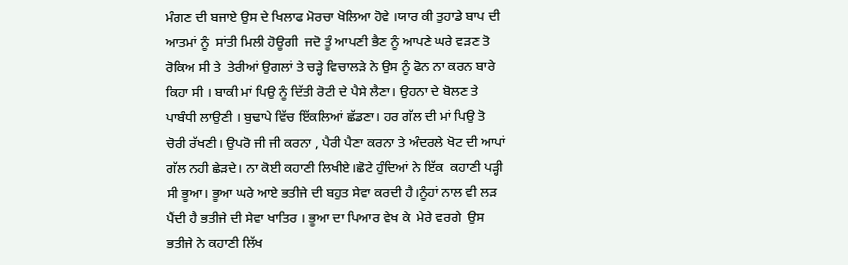ਮੰਗਣ ਦੀ ਬਜਾਏ ਉਸ ਦੇ ਖਿਲਾਫ ਮੋਰਚਾ ਖੋਲਿਆ ਹੋਵੇ ।ਯਾਰ ਕੀ ਤੁਹਾਡੇ ਬਾਪ ਦੀ ਆਤਮਾਂ ਨੂੰ  ਸਾਂਤੀ ਮਿਲੀ ਹੋਊਗੀ  ਜਦੋ ਤੂੰ ਆਪਣੀ ਭੈਣ ਨੂੰ ਆਪਣੇ ਘਰੇ ਵੜਣ ਤੋ ਰੋਕਿਅ ਸੀ ਤੇ  ਤੇਰੀਆਂ ਉਗਲਾਂ ਤੇ ਚੜ੍ਹੇ ਵਿਚਾਲੜੇ ਨੇ ਉਸ ਨੂੰ ਫੋਨ ਨਾ ਕਰਨ ਬਾਰੇ ਕਿਹਾ ਸੀ । ਬਾਕੀ ਮਾਂ ਪਿਉ ਨੂੰ ਦਿੱਤੀ ਰੋਟੀ ਦੇ ਪੈਸੇ ਲੈਣਾ। ਉਹਨਾ ਦੇ ਬੋਲਣ ਤੇ ਪਾਬੰਧੀ ਲਾਉਣੀ । ਬੁਢਾਪੇ ਵਿੱਚ ਇੱਕਲਿਆਂ ਛੱਡਣਾ। ਹਰ ਗੱਲ ਦੀ ਮਾਂ ਪਿਉ ਤੋ ਚੋਰੀ ਰੱਖਣੀ। ਉਪਰੋ ਜੀ ਜੀ ਕਰਨਾ , ਪੈਰੀ ਪੈਣਾ ਕਰਨਾ ਤੇ ਅੰਦਰਲੇ ਖੋਟ ਦੀ ਆਪਾਂ ਗੱਲ ਨਹੀ ਛੇੜਦੇ। ਨਾ ਕੋਈ ਕਹਾਣੀ ਲਿਖੀਏ।ਛੋਟੇ ਹੁੰਦਿਆਂ ਨੇ ਇੱਕ  ਕਹਾਣੀ ਪੜ੍ਹੀ ਸੀ ਭੂਆ। ਭੂਆ ਘਰੇ ਆਏ ਭਤੀਜੇ ਦੀ ਬਹੁਤ ਸੇਵਾ ਕਰਦੀ ਹੈ।ਨੂੰਹਾਂ ਨਾਲ ਵੀ ਲੜ ਪੈਂਦੀ ਹੈ ਭਤੀਜੇ ਦੀ ਸੇਵਾ ਖਾਤਿਰ । ਭੂਆ ਦਾ ਪਿਆਰ ਵੇਖ ਕੇ  ਮੇਰੇ ਵਰਗੇ  ਉਸ ਭਤੀਜੇ ਨੇ ਕਹਾਣੀ ਲਿੱਖ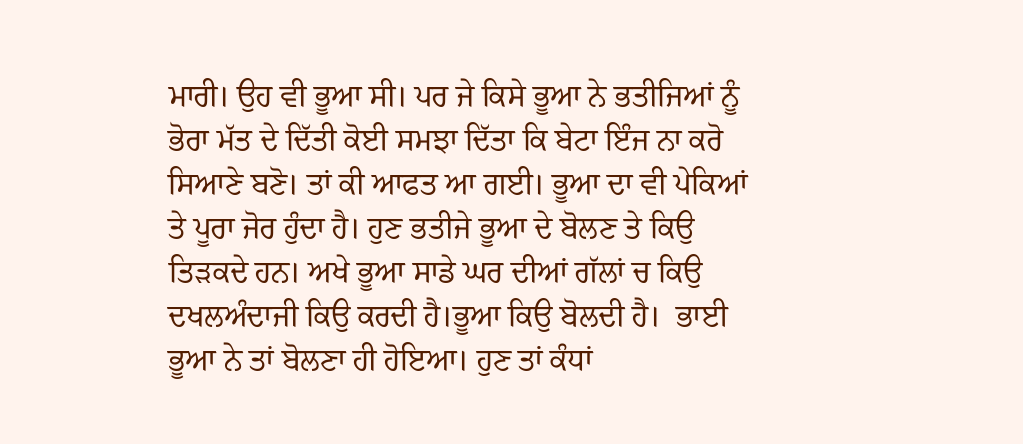ਮਾਰੀ। ਉਹ ਵੀ ਭੂਆ ਸੀ। ਪਰ ਜੇ ਕਿਸੇ ਭੂਆ ਨੇ ਭਤੀਜਿਆਂ ਨੂੰ ਭੋਰਾ ਮੱਤ ਦੇ ਦਿੱਤੀ ਕੋਈ ਸਮਝਾ ਦਿੱਤਾ ਕਿ ਬੇਟਾ ਇੰਜ ਨਾ ਕਰੋ ਸਿਆਣੇ ਬਣੋ। ਤਾਂ ਕੀ ਆਫਤ ਆ ਗਈ। ਭੂਆ ਦਾ ਵੀ ਪੇਕਿਆਂ ਤੇ ਪੂਰਾ ਜੋਰ ਹੁੰਦਾ ਹੈ। ਹੁਣ ਭਤੀਜੇ ਭੂਆ ਦੇ ਬੋਲਣ ਤੇ ਕਿਉ ਤਿੜਕਦੇ ਹਨ। ਅਖੇ ਭੂਆ ਸਾਡੇ ਘਰ ਦੀਆਂ ਗੱਲਾਂ ਚ ਕਿਉ ਦਖਲਅੰਦਾਜੀ ਕਿਉ ਕਰਦੀ ਹੈ।ਭੂਆ ਕਿਉ ਬੋਲਦੀ ਹੈ।  ਭਾਈ ਭੂਆ ਨੇ ਤਾਂ ਬੋਲਣਾ ਹੀ ਹੋਇਆ। ਹੁਣ ਤਾਂ ਕੰਧਾਂ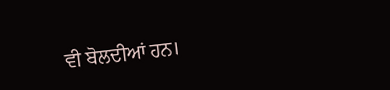ਵੀ ਬੋਲਦੀਆਂ ਹਨ।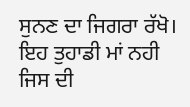ਸੁਨਣ ਦਾ ਜਿਗਰਾ ਰੱਖੋ। ਇਹ ਤੁਹਾਡੀ ਮਾਂ ਨਹੀ ਜਿਸ ਦੀ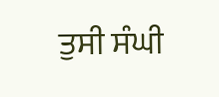ਤੁਸੀ ਸੰਘੀ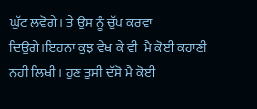ਘੁੱਟ ਲਵੋਗੇ। ਤੇ ਉਸ ਨੂੰ ਚੁੱਪ ਕਰਵਾ ਦਿਉਗੇ।ਇਹਨਾ ਕੁਝ ਵੇਖ ਕੇ ਵੀ  ਮੈ ਕੋਈ ਕਹਾਣੀ ਨਹੀ ਲਿਖੀ। ਹੁਣ ਤੁਸੀ ਦੱਸੋ ਮੈ ਕੋਈ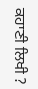ਕਹਾਣੀ ਲਿਖੀ ?